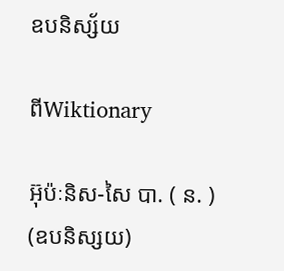ឧបនិស្ស័យ

ពីWiktionary

អ៊ុប៉ៈនិស-សៃ បា. ( ន. ) (ឧបនិស្សយ)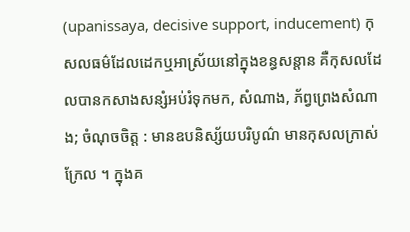(upanissaya, decisive support, inducement) កុសលធម៌ដែលដេកឬអាស្រ័យនៅក្នុងខន្ធសន្តាន គឺកុសលដែលបានកសាងសន្សំអប់រំទុកមក, សំណាង, ភ័ព្វព្រេងសំណាង; ចំណុចចិត្ត : មានឧបនិស្ស័យបរិបូណ៌ មានកុសលក្រាស់ក្រែល ។ ក្នុងគ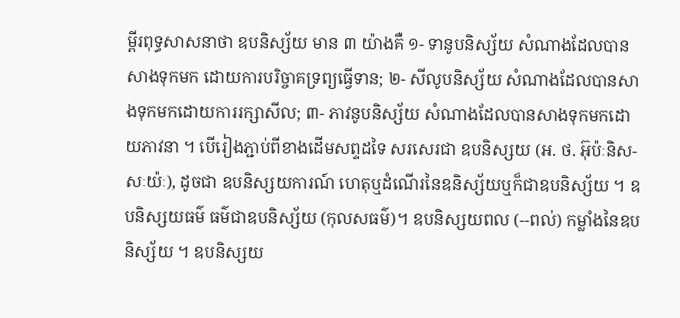ម្ពីរពុទ្ធសាសនាថា ឧបនិស្ស័យ មាន ៣ យ៉ាងគឺ ១- ទានូបនិស្ស័យ សំណាងដែលបានសាងទុកមក ដោយការបរិច្ចាគទ្រព្យធ្វើទាន; ២- សីលូបនិស្ស័យ សំណាងដែលបានសាងទុកមកដោយការរក្សាសីល; ៣- ភាវនូបនិស្ស័យ សំណាងដែលបានសាងទុកមកដោយភាវនា ។ បើរៀងភ្ជាប់ពីខាងដើមសព្ទដទៃ សរសេរជា ឧបនិស្សយ (អ. ថ. អ៊ុប៉ៈនិស-សៈយ៉ៈ), ដូចជា ឧបនិស្សយការណ៍ ហេតុឬដំណើរនៃឧនិស្ស័យឬក៏ជាឧបនិស្ស័យ ។ ឧបនិស្សយធម៌ ធម៌ជាឧបនិស្ស័យ (កុលសធម៌)។ ឧបនិស្សយពល (--ពល់) កម្លាំងនៃឧបនិស្ស័យ ។ ឧបនិស្សយ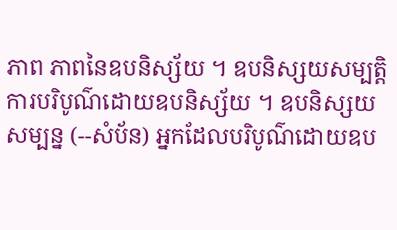ភាព ភាពនៃឧបនិស្ស័យ ។ ឧបនិស្សយសម្បត្តិ ការបរិបូណ៌ដោយឧបនិស្ស័យ ។ ឧបនិស្សយសម្បន្ន (--សំប័ន) អ្នកដែលបរិបូណ៌ដោយឧប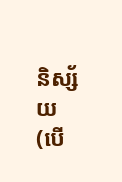និស្ស័យ (បើ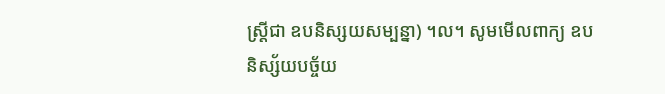ស្ត្រីជា ឧបនិស្សយសម្បន្នា) ។ល។ សូមមើលពាក្យ ឧបនិស្ស័យបច្ច័យ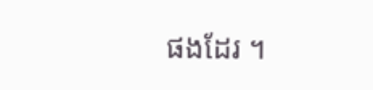ផងដែរ ។